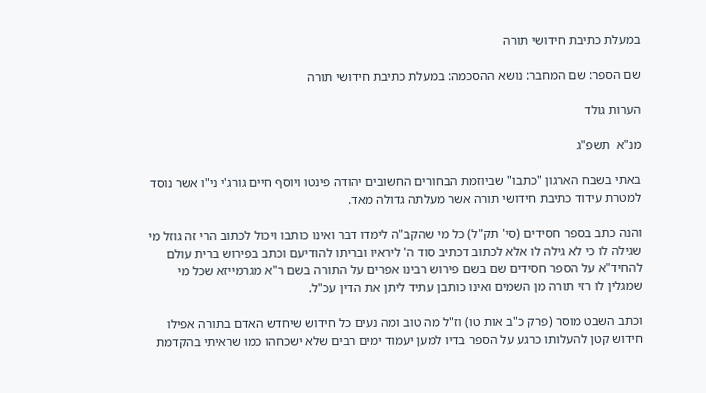במעלת כתיבת חידושי תורה

שם הספר: שם המחבר: נושא ההסכמה: במעלת כתיבת חידושי תורה

הערות גולד

מנ"א  תשפ"ג

באתי בשבח הארגון "כתבו" שביוזמת הבחורים החשובים יהודה פינטו ויוסף חיים גורג'י ני"ו אשר נוסד למטרת עידוד כתיבת חידושי תורה אשר מעלתה גדולה מאד.

והנה כתב בספר חסידים (סי' תק"ל) כל מי שהקב"ה לימדו דבר ואינו כותבו ויכול לכתוב הרי זה גוזל מי שגילה לו כי לא גילה לו אלא לכתוב דכתיב סוד ה' ליראיו ובריתו להודיעם וכתב בפירוש ברית עולם להחיד"א על הספר חסידים שם בשם פירוש רבינו אפרים על התורה בשם ר"א מגרמייזא שכל מי שמגלין לו רזי תורה מן השמים ואינו כותבן עתיד ליתן את הדין עכ"ל.

וכתב השבט מוסר (פרק כ"ב אות טו) וז"ל מה טוב ומה נעים כל חידוש שיחדש האדם בתורה אפילו חידוש קטן להעלותו כרגע על הספר בדיו למען יעמוד ימים רבים שלא ישכחהו כמו שראיתי בהקדמת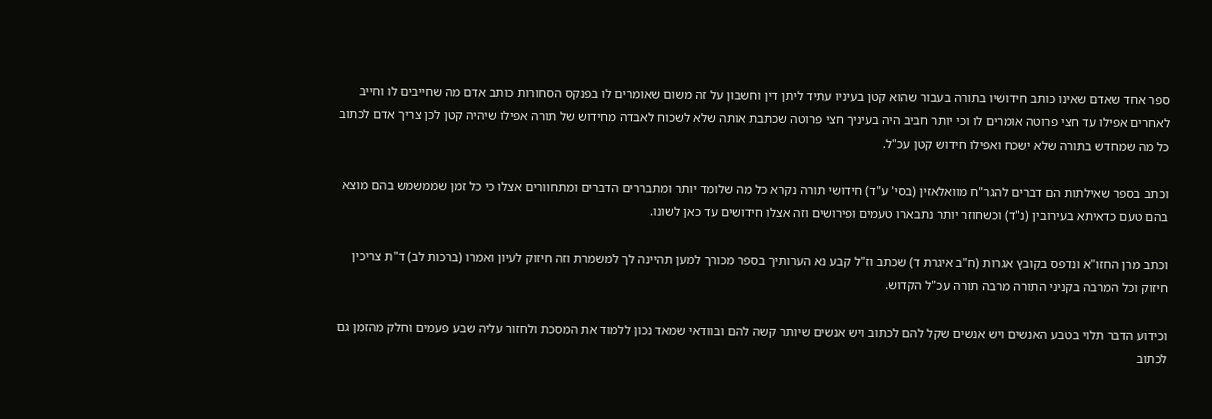ספר אחד שאדם שאינו כותב חידושיו בתורה בעבור שהוא קטן בעיניו עתיד ליתן דין וחשבון על זה משום שאומרים לו בפנקס הסחורות כותב אדם מה שחייבים לו וחייב לאחרים אפילו עד חצי פרוטה אומרים לו וכי יותר חביב היה בעיניך חצי פרוטה שכתבת אותה שלא לשכוח לאבדה מחידוש של תורה אפילו שיהיה קטן לכן צריך אדם לכתוב כל מה שמחדש בתורה שלא ישכח ואפילו חידוש קטן עכ"ל.

וכתב בספר שאילתות הם דברים להגר"ח מוואלאזין (בסי' ע"ד) חידושי תורה נקרא כל מה שלומד יותר ומתבררים הדברים ומתחוורים אצלו כי כל זמן שממשמש בהם מוצא בהם טעם כדאיתא בעירובין (נ"ד) וכשחוזר יותר נתבארו טעמים ופירושים וזה אצלו חידושים עד כאן לשונו.

וכתב מרן החזו"א ונדפס בקובץ אגרות (ח"ב איגרת ד) שכתב וז"ל קבע נא הערותיך בספר מכורך למען תהיינה לך למשמרת וזה חיזוק לעיון ואמרו (ברכות לב) ד"ת צריכין חיזוק וכל המרבה בקניני התורה מרבה תורה עכ"ל הקדוש.

וכידוע הדבר תלוי בטבע האנשים ויש אנשים שקל להם לכתוב ויש אנשים שיותר קשה להם ובוודאי שמאד נכון ללמוד את המסכת ולחזור עליה שבע פעמים וחלק מהזמן גם לכתוב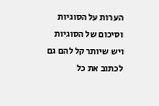הערות על הסוגיות וסיכום של הסוגיות ויש שיותר קל להם גם לכתוב את כל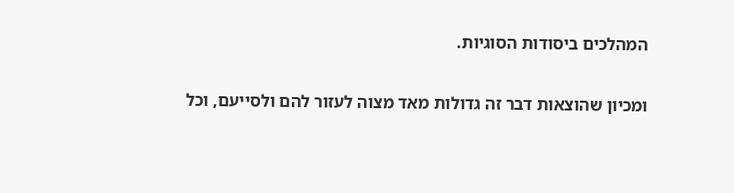המהלכים ביסודות הסוגיות.

ומכיון שהוצאות דבר זה גדולות מאד מצוה לעזור להם ולסייעם, וכל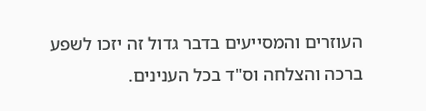העוזרים והמסייעים בדבר גדול זה יזכו לשפע ברכה והצלחה וס"ד בכל הענינים.